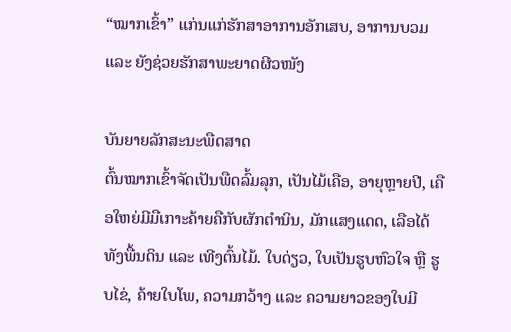“ໝາກເຂົ້າ” ແກ່ນແກ່ຮັກສາອາການອັກເສບ, ອາການບວມ ແລະ ຍັງຊ່ວຍຮັກສາພະຍາດຜີວໜັງ

ບັນຍາຍລັກສະນະພືດສາດ
ຕົ້ນໝາກເຂົ້າຈັດເປັນພືດລົ້ມລຸກ, ເປັນໄມ້ເຄືອ, ອາຍຸຫຼາຍປີ, ເຄືອໃຫຍ່ມີມືເກາະຄ້າຍຄືກັບຜັກຕຳນິນ, ມັກແສງແດດ, ເລືອໄດ້ທັງພື້ນດິນ ແລະ ເທີງຕົ້ນໄມ້. ໃບດ່ຽວ, ໃບເປັນຮູບຫົວໃຈ ຫຼື ຮູບໄຂ່, ຄ້າຍໃບໂພ, ຄວາມກວ້າງ ແລະ ຄວາມຍາວຂອງໃບມີ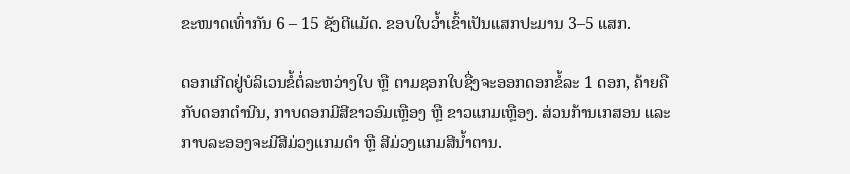ຂະໜາດເທົ່າກັນ 6 – 15 ຊັງຕີແມັດ. ຂອບໃບວ້ຳເຂົ້າເປັນແສກປະມານ 3–5 ແສກ.

ດອກເກີດຢູ່ບໍລິເວນຂໍ້ຕໍ່ລະຫວ່າງໃບ ຫຼື ຕາມຊອກໃບຊື່ງຈະອອກດອກຂໍ້ລະ 1 ດອກ, ຄ້າຍຄືກັບດອກຕຳນີນ, ກາບດອກມີສີຂາວອົມເຫຼືອງ ຫຼື ຂາວແກມເຫຼືອງ. ສ່ວນກ້ານເກສອນ ແລະ ກາບລະອອງຈະມີສີມ່ວງແກມດຳ ຫຼື ສີມ່ວງແກມສີນ້ຳຕານ.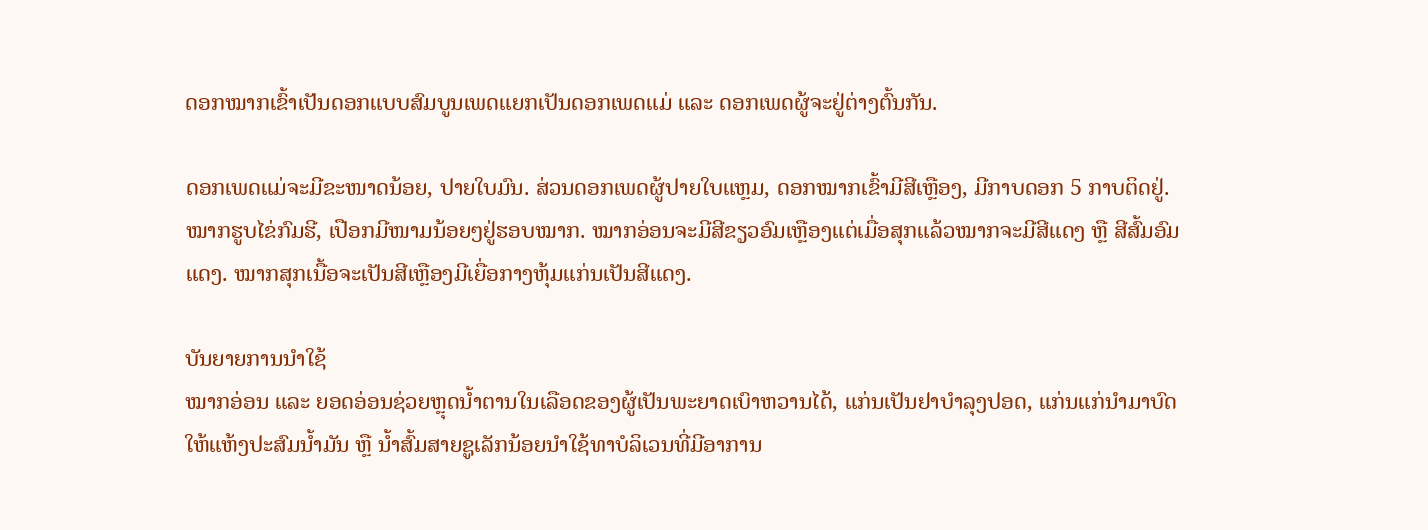ດອກໝາກເຂົ້າເປັນດອກແບບສົມບູນເພດແຍກເປັນດອກເພດແມ່ ແລະ ດອກເພດຜູ້ຈະຢູ່ຕ່າງຕົ້ນກັນ.

ດອກເພດແມ່ຈະມີຂະໜາດນ້ອຍ, ປາຍໃບມົນ. ສ່ວນດອກເພດຜູ້ປາຍໃບແຫຼມ, ດອກໝາກເຂົ້າມີສີເຫຼືອງ, ມີກາບດອກ 5 ກາບຕິດຢູ່. ໝາກຮູບໄຂ່ກົມຮີ, ເປືອກມີໜາມນ້ອຍໆຢູ່ຮອບໝາກ. ໝາກອ່ອນຈະມີສີຂຽວອົມເຫຼືອງແຕ່ເມື່ອສຸກແລ້ວໝາກຈະມີສີແດງ ຫຼື ສີສົ້ມອົມແດງ. ໝາກສຸກເນື້ອຈະເປັນສີເຫຼືອງມີເຍື່ອກາງຫຸ້ມແກ່ນເປັນສີແດງ.

ບັນຍາຍການນຳໃຊ້
ໝາກອ່ອນ ແລະ ຍອດອ່ອນຊ່ວຍຫຼຸດນ້ຳຕານໃນເລືອດຂອງຜູ້ເປັນພະຍາດເບົາຫວານໄດ້, ແກ່ນເປັນຢາບຳລຸງປອດ, ແກ່ນແກ່ນຳມາບົດໃຫ້ແຫ້ງປະສົມນ້ຳມັນ ຫຼື ນ້ຳສົ້ມສາຍຊູເລັກນ້ອຍນຳໃຊ້ທາບໍລິເວນທີ່ມີອາການ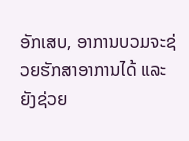ອັກເສບ, ອາການບວມຈະຊ່ວຍຮັກສາອາການໄດ້ ແລະ ຍັງຊ່ວຍ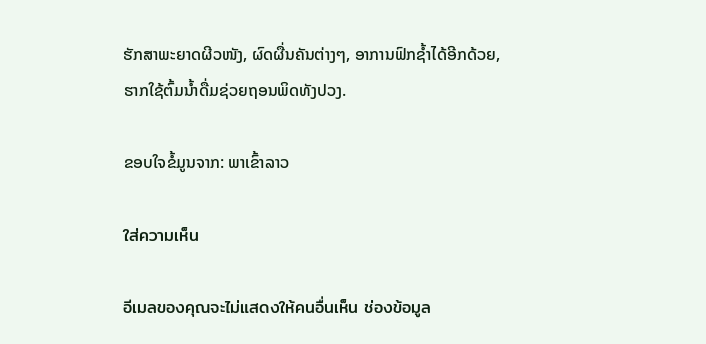ຮັກສາພະຍາດຜີວໜັງ, ຜົດຜື່ນຄັນຕ່າງໆ, ອາການຟົກຊ້ຳໄດ້ອີກດ້ວຍ, ຮາກໃຊ້ຕົ້ມນ້ຳດື່ມຊ່ວຍຖອນພິດທັງປວງ.

ຂອບໃຈຂໍ້ມູນຈາກ: ພາເຂົ້າລາວ

ใส่ความเห็น

อีเมลของคุณจะไม่แสดงให้คนอื่นเห็น ช่องข้อมูล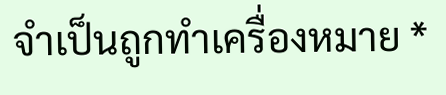จำเป็นถูกทำเครื่องหมาย *